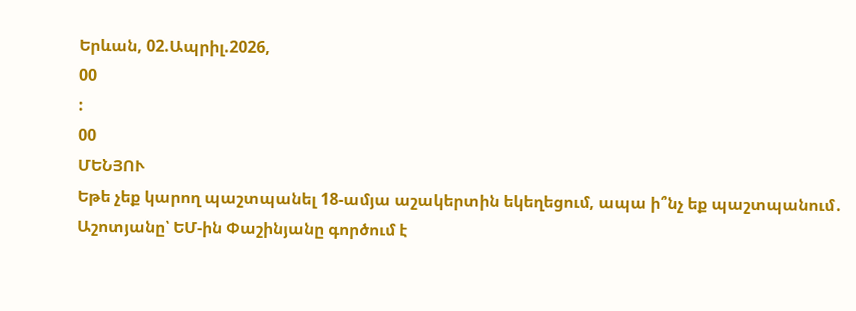Երևան, 02.Ապրիլ.2026,
00
:
00
ՄԵՆՅՈՒ
Եթե չեք կարող պաշտպանել 18-ամյա աշակերտին եկեղեցում, ապա ի՞նչ եք պաշտպանում․ Աշոտյանը՝ ԵՄ-ին Փաշինյանը գործում է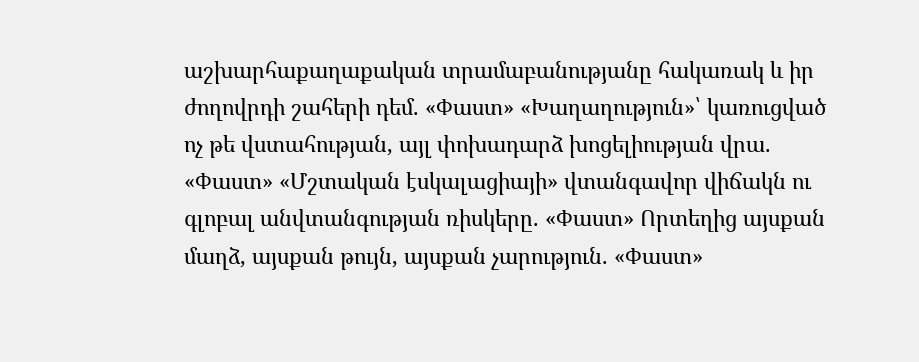աշխարհաքաղաքական տրամաբանությանը հակառակ և իր ժողովրդի շահերի դեմ. «Փաստ» «Խաղաղություն»՝ կառուցված ոչ թե վստահության, այլ փոխադարձ խոցելիության վրա. «Փաստ» «Մշտական էսկալացիայի» վտանգավոր վիճակն ու գլոբալ անվտանգության ռիսկերը. «Փաստ» Որտեղից այսքան մաղձ, այսքան թույն, այսքան չարություն. «Փաստ»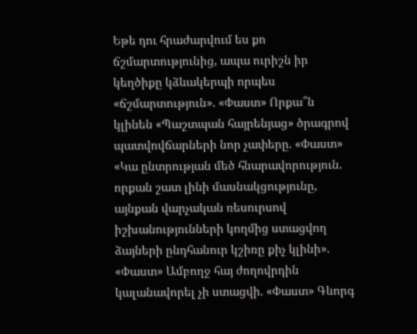Եթե դու հրաժարվում ես քո ճշմարտությունից, ապա ուրիշն իր կեղծիքը կձևակերպի որպես «ճշմարտություն». «Փաստ» Որքա՞ն կլինեն «Պաշտպան հայրենյաց» ծրագրով պատվովճարների նոր չափերը. «Փաստ» «Կա ընտրության մեծ հնարավորություն. որքան շատ լինի մասնակցությունը, այնքան վարչական ռեսուրսով իշխանությունների կողմից ստացվող ձայների ընդհանուր կշիռը քիչ կլինի». «Փաստ» Ամբողջ հայ ժողովրդին կալանավորել չի ստացվի. «Փաստ» Գևորգ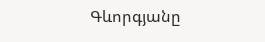Գևորգյանը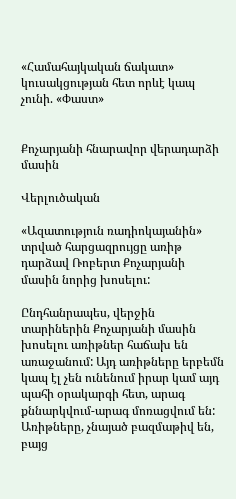«Համահայկական ճակատ» կուսակցության հետ որևէ կապ չունի. «Փաստ»


Քոչարյանի հնարավոր վերադարձի մասին

Վերլուծական

«Ազատություն ռադիոկայանին» տրված հարցազրույցը առիթ դարձավ Ռոբերտ Քոչարյանի մասին նորից խոսելու:

Ընդհանրապես, վերջին տարիներին Քոչարյանի մասին խոսելու առիթներ հաճախ են առաջանում: Այդ առիթները երբեմն կապ էլ չեն ունենում իրար կամ այդ պահի օրակարգի հետ, արագ քննարկվում-արագ մոռացվում են: Առիթները, չնայած բազմաթիվ են, բայց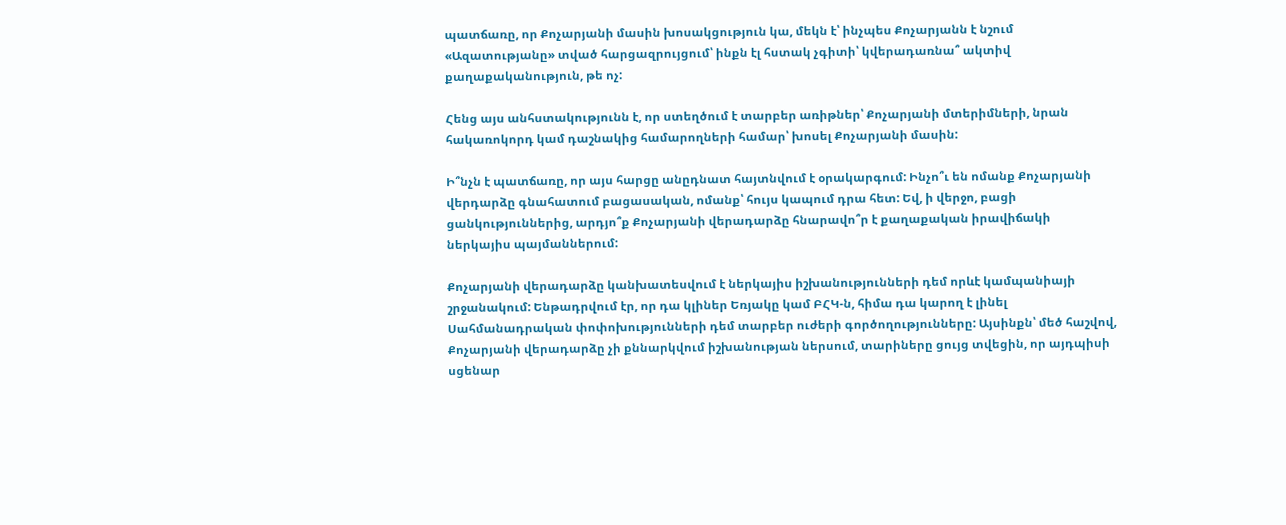պատճառը, որ Քոչարյանի մասին խոսակցություն կա, մեկն է՝ ինչպես Քոչարյանն է նշում «Ազատությանը» տված հարցազրույցում՝ ինքն էլ հստակ չգիտի՝ կվերադառնա՞ ակտիվ քաղաքականություն, թե ոչ:

Հենց այս անհստակությունն է, որ ստեղծում է տարբեր առիթներ՝ Քոչարյանի մտերիմների, նրան հակառոկորդ կամ դաշնակից համարողների համար՝ խոսել Քոչարյանի մասին:

Ի՞նչն է պատճառը, որ այս հարցը անըդնատ հայտնվում է օրակարգում: Ինչո՞ւ են ոմանք Քոչարյանի վերդարձը գնահատում բացասական, ոմանք՝ հույս կապում դրա հետ: Եվ, ի վերջո, բացի ցանկություններից, արդյո՞ք Քոչարյանի վերադարձը հնարավո՞ր է քաղաքական իրավիճակի ներկայիս պայմաններում:

Քոչարյանի վերադարձը կանխատեսվում է ներկայիս իշխանությունների դեմ որևէ կամպանիայի շրջանակում: Ենթադրվում էր, որ դա կլիներ Եռյակը կամ ԲՀԿ-ն, հիմա դա կարող է լինել Սահմանադրական փոփոխությունների դեմ տարբեր ուժերի գործողությունները: Այսինքն՝ մեծ հաշվով, Քոչարյանի վերադարձը չի քննարկվում իշխանության ներսում, տարիները ցույց տվեցին, որ այդպիսի սցենար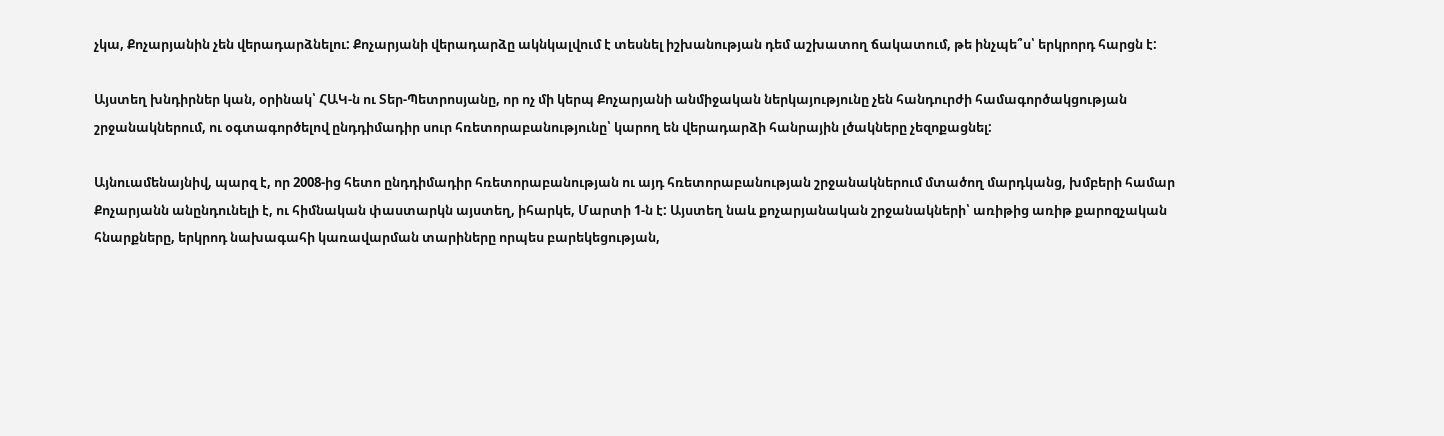չկա, Քոչարյանին չեն վերադարձնելու: Քոչարյանի վերադարձը ակնկալվում է տեսնել իշխանության դեմ աշխատող ճակատում, թե ինչպե՞ս՝ երկրորդ հարցն է:

Այստեղ խնդիրներ կան, օրինակ՝ ՀԱԿ-ն ու Տեր-Պետրոսյանը, որ ոչ մի կերպ Քոչարյանի անմիջական ներկայությունը չեն հանդուրժի համագործակցության շրջանակներում, ու օգտագործելով ընդդիմադիր սուր հռետորաբանությունը՝ կարող են վերադարձի հանրային լծակները չեզոքացնել:

Այնուամենայնիվ, պարզ է, որ 2008-ից հետո ընդդիմադիր հռետորաբանության ու այդ հռետորաբանության շրջանակներում մտածող մարդկանց, խմբերի համար Քոչարյանն անընդունելի է, ու հիմնական փաստարկն այստեղ, իհարկե, Մարտի 1-ն է: Այստեղ նաև քոչարյանական շրջանակների՝ առիթից առիթ քարոզչական հնարքները, երկրոդ նախագահի կառավարման տարիները որպես բարեկեցության,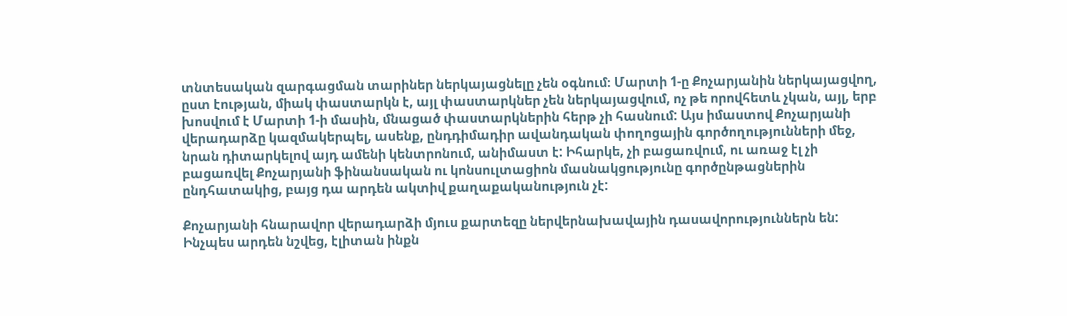տնտեսական զարգացման տարիներ ներկայացնելը չեն օգնում։ Մարտի 1-ը Քոչարյանին ներկայացվող, ըստ էության, միակ փաստարկն է, այլ փաստարկներ չեն ներկայացվում, ոչ թե որովհետև չկան, այլ, երբ խոսվում է Մարտի 1-ի մասին, մնացած փաստարկներին հերթ չի հասնում: Այս իմաստով Քոչարյանի վերադարձը կազմակերպել, ասենք, ընդդիմադիր ավանդական փողոցային գործողությունների մեջ, նրան դիտարկելով այդ ամենի կենտրոնում, անիմաստ է: Իհարկե, չի բացառվում, ու առաջ էլ չի բացառվել Քոչարյանի ֆինանսական ու կոնսուլտացիոն մասնակցությունը գործընթացներին ընդհատակից, բայց դա արդեն ակտիվ քաղաքականություն չէ:

Քոչարյանի հնարավոր վերադարձի մյուս քարտեզը ներվերնախավային դասավորություններն են: Ինչպես արդեն նշվեց, էլիտան ինքն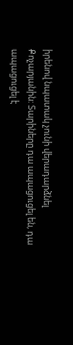իրենով նպատակ չունի վերադարձնել Քոչարյանին: Տարիները դա ապացուցել են, դա ապացուցել է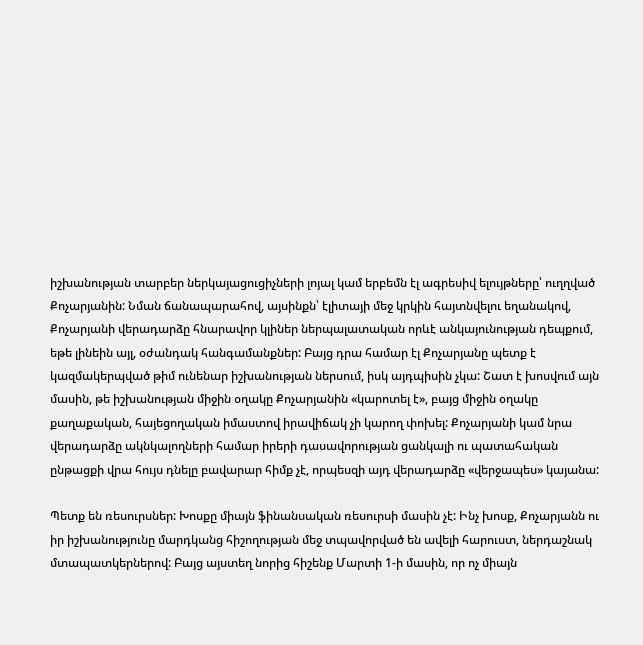իշխանության տարբեր ներկայացուցիչների լոյալ կամ երբեմն էլ ագրեսիվ ելույթները՝ ուղղված Քոչարյանին: Նման ճանապարահով, այսինքն՝ էլիտայի մեջ կրկին հայտնվելու եղանակով, Քոչարյանի վերադարձը հնարավոր կլիներ ներպալատական որևէ անկայունության դեպքում, եթե լինեին այլ, օժանդակ հանգամանքներ: Բայց դրա համար էլ Քոչարյանը պետք է կազմակերպված թիմ ունենար իշխանության ներսում, իսկ այդպիսին չկա: Շատ է խոսվում այն մասին, թե իշխանության միջին օղակը Քոչարյանին «կարոտել է», բայց միջին օղակը քաղաքական, հայեցողական իմաստով իրավիճակ չի կարող փոխել: Քոչարյանի կամ նրա վերադարձը ակնկալողների համար իրերի դասավորության ցանկալի ու պատահական ընթացքի վրա հույս դնելը բավարար հիմք չէ, որպեսզի այդ վերադարձը «վերջապես» կայանա:

Պետք են ռեսուրսներ: Խոսքը միայն ֆինանսական ռեսուրսի մասին չէ: Ինչ խոսք, Քոչարյանն ու իր իշխանությունը մարդկանց հիշողության մեջ տպավորված են ավելի հարուստ, ներդաշնակ մտապատկերներով: Բայց այստեղ նորից հիշենք Մարտի 1-ի մասին, որ ոչ միայն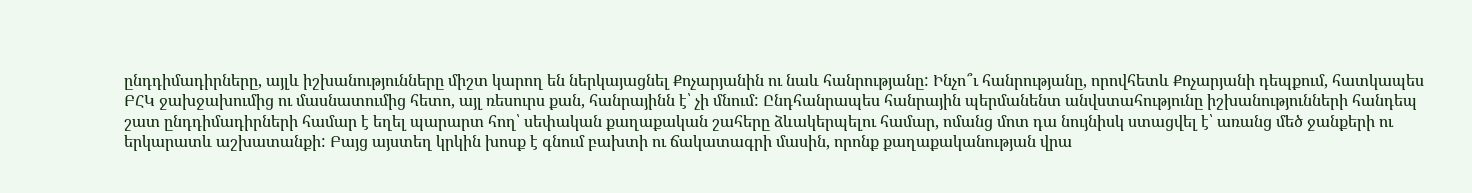ընդդիմադիրները, այլև իշխանությունները միշտ կարող են ներկայացնել Քոչարյանին ու նաև հանրությանը: Ինչո՞ւ հանրությանը, որովհետև Քոչարյանի դեպքում, հատկապես ԲՀԿ ջախջախումից ու մասնատումից հետո, այլ ռեսուրս քան, հանրայինն է՝ չի մնում: Ընդհանրապես հանրային պերմանենտ անվստահությունը իշխանությունների հանդեպ շատ ընդդիմադիրների համար է եղել պարարտ հող՝ սեփական քաղաքական շահերը ձևակերպելու համար, ոմանց մոտ դա նույնիսկ ստացվել է՝ առանց մեծ ջանքերի ու երկարատև աշխատանքի: Բայց այստեղ կրկին խոսք է գնում բախտի ու ճակատագրի մասին, որոնք քաղաքականության վրա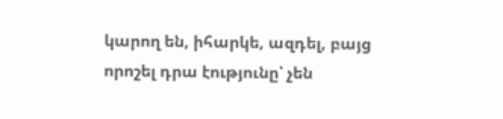կարող են, իհարկե, ազդել, բայց որոշել դրա էությունը՝ չեն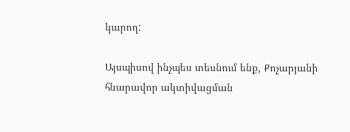կարող:

Այսպիսով ինչպես տեսնում ենք, Քոչարյանի հնարավոր ակտիվացման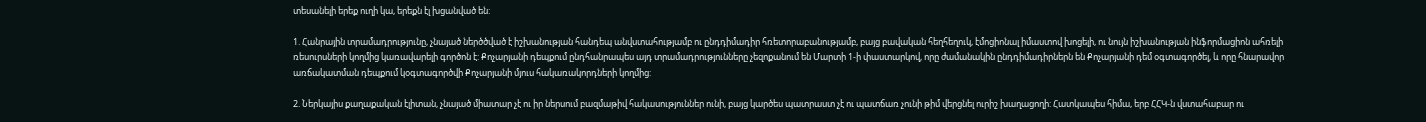տեսանելի երեք ուղի կա, երեքն էլ խցանված են:

1. Հանրային տրամադրությունը, չնայած ներծծված է իշխանության հանդեպ անվստահությամբ ու ընդդիմադիր հռետորաբանությամբ, բայց բավական հեղհեղուկ, էմոցիոնալ իմաստով խոցելի, ու նույն իշխանության ինֆորմացիոն ահռելի ռեսուրսների կողմից կառավարելի գործոն է: Քոչարյանի դեպքում ընդհանրապես այդ տրամադրությունները չեզոքանում են Մարտի 1-ի փաստարկով, որը ժամանակին ընդդիմադիրներն են Քոչարյանի դեմ օգտագործել, և որը հնարավոր առճակատման դեպքում կօգտագործվի Քոչարյանի մյուս հակառակորդների կողմից:

2. Ներկայիս քաղաքական էլիտան, չնայած միատար չէ ու իր ներսում բազմաթիվ հակասություններ ունի, բայց կարծես պատրաստ չէ ու պատճառ չունի թիմ վերցնել ուրիշ խաղացողի: Հատկապես հիմա, երբ ՀՀԿ-ն վստահաբար ու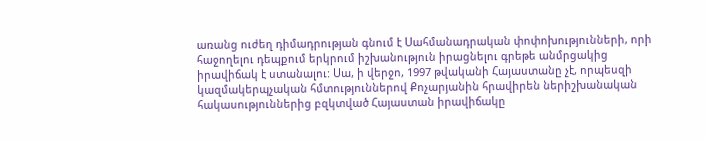առանց ուժեղ դիմադրության գնում է Սահմանադրական փոփոխությունների, որի հաջողելու դեպքում երկրում իշխանություն իրացնելու գրեթե անմրցակից իրավիճակ է ստանալու: Սա, ի վերջո, 1997 թվականի Հայաստանը չէ, որպեսզի կազմակերպչական հմտություններով Քոչարյանին հրավիրեն ներիշխանական հակասություններից բզկտված Հայաստան իրավիճակը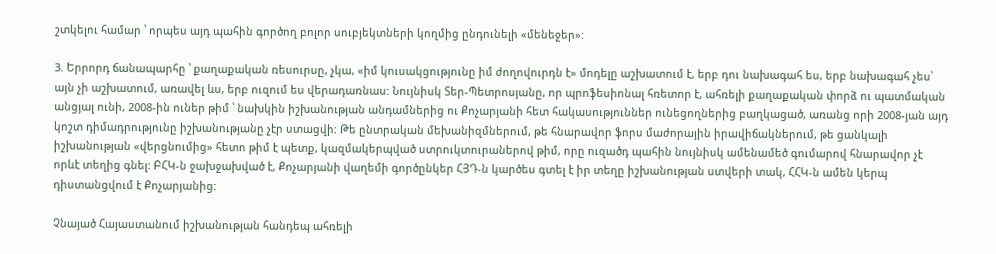շտկելու համար ՝ որպես այդ պահին գործող բոլոր սուբյեկտների կողմից ընդունելի «մենեջեր»:

3. Երրորդ ճանապարհը ՝ քաղաքական ռեսուրսը, չկա, «իմ կուսակցությունը իմ ժողովուրդն է» մոդելը աշխատում է, երբ դու նախագահ ես, երբ նախագահ չես՝ այն չի աշխատում, առավել ևս, երբ ուզում ես վերադառնաս: Նույնիսկ Տեր-Պետրոսյանը, որ պրոֆեսիոնալ հռետոր է, ահռելի քաղաքական փորձ ու պատմական անցյալ ունի, 2008-ին ուներ թիմ ՝ նախկին իշխանության անդամներից ու Քոչարյանի հետ հակասություններ ունեցողներից բաղկացած, առանց որի 2008-յան այդ կոշտ դիմադրությունը իշխանությանը չէր ստացվի: Թե ընտրական մեխանիզմներում, թե հնարավոր ֆորս մաժորային իրավիճակներում, թե ցանկալի իշխանության «վերցնումից» հետո թիմ է պետք, կազմակերպված ստրուկտուրաներով թիմ, որը ուզածդ պահին նույնիսկ ամենամեծ գումարով հնարավոր չէ որևէ տեղից գնել: ԲՀԿ-ն ջախջախված է, Քոչարյանի վաղեմի գործընկեր ՀՅԴ-ն կարծես գտել է իր տեղը իշխանության ստվերի տակ, ՀՀԿ-ն ամեն կերպ դիստանցվում է Քոչարյանից:

Չնայած Հայաստանում իշխանության հանդեպ ահռելի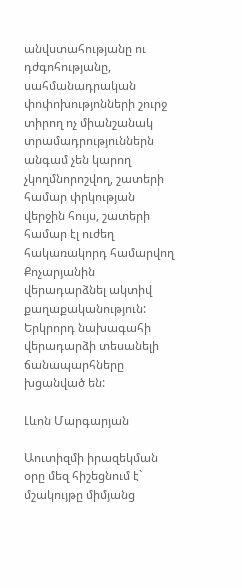անվստահությանը ու դժգոհությանը, սահմանադրական փոփոխությոնների շուրջ տիրող ոչ միանշանակ տրամադրություններն անգամ չեն կարող չկողմնորոշվող, շատերի համար փրկության վերջին հույս, շատերի համար էլ ուժեղ հակառակորդ համարվող Քոչարյանին վերադարձնել ակտիվ քաղաքականություն: Երկրորդ նախագահի վերադարձի տեսանելի ճանապարհները խցանված են:

Լևոն Մարգարյան

Աուտիզմի իրազեկման օրը մեզ հիշեցնում է` մշակույթը միմյանց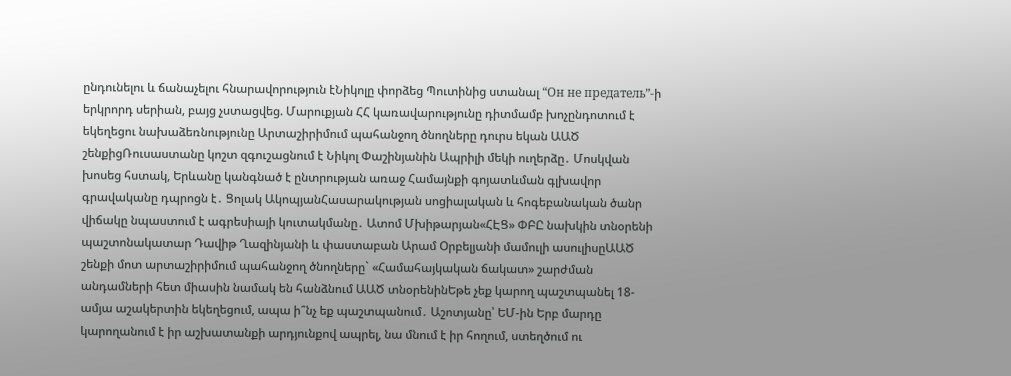ընդունելու և ճանաչելու հնարավորություն էՆիկոլը փորձեց Պուտինից ստանալ “Он не предатель”-ի երկրորդ սերիան, բայց չստացվեց. Մարուքյան ՀՀ կառավարությունը դիտմամբ խոչընդոտում է եկեղեցու նախաձեռնությունը Արտաշիրիմում պահանջող ծնողները դուրս եկան ԱԱԾ շենքիցՌուսաստանը կոշտ զգուշացնում է Նիկոլ Փաշինյանին Ապրիլի մեկի ուղերձը․ Մոսկվան խոսեց հստակ, Երևանը կանգնած է ընտրության առաջ Համայնքի գոյատևման գլխավոր գրավականը դպրոցն է․ Ցոլակ ԱկոպյանՀասարակության սոցիալական և հոգեբանական ծանր վիճակը նպաստում է ագրեսիայի կուտակմանը․ Ատոմ Մխիթարյան«ՀԷՑ» ՓԲԸ նախկին տնօրենի պաշտոնակատար Դավիթ Ղազինյանի և փաստաբան Արամ Օրբելյանի մամուլի ասուլիսըԱԱԾ շենքի մոտ արտաշիրիմում պահանջող ծնողները` «Համահայկական ճակատ» շարժման անդամների հետ միասին նամակ են հանձնում ԱԱԾ տնօրենինԵթե չեք կարող պաշտպանել 18-ամյա աշակերտին եկեղեցում, ապա ի՞նչ եք պաշտպանում․ Աշոտյանը՝ ԵՄ-ին Երբ մարդը կարողանում է իր աշխատանքի արդյունքով ապրել, նա մնում է իր հողում, ստեղծում ու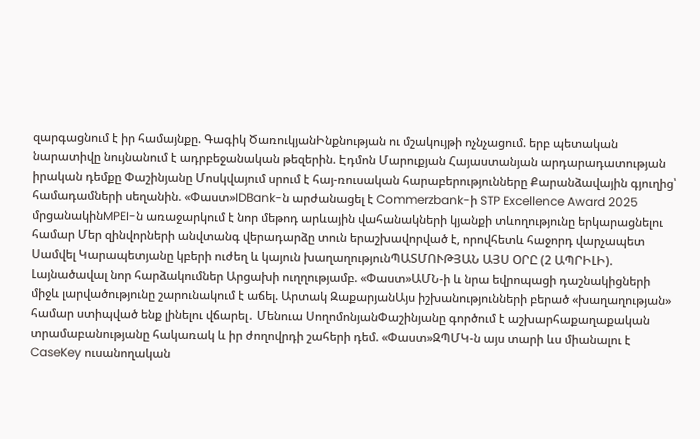զարգացնում է իր համայնքը. Գագիկ ԾառուկյանԻնքնության ու մշակույթի ոչնչացում. երբ պետական նարատիվը նույնանում է ադրբեջանական թեզերին. Էդմոն Մարուքյան Հայաստանյան արդարադատության իրական դեմքը Փաշինյանը Մոսկվայում սրում է հայ-ռուսական հարաբերությունները Քարանձավային գյուղից՝ համադամների սեղանին. «Փաստ»IDBank-ն արժանացել է Commerzbank-ի STP Excellence Award 2025 մրցանակինMPEI-ն առաջարկում է նոր մեթոդ արևային վահանակների կյանքի տևողությունը երկարացնելու համար Մեր զինվորների անվտանգ վերադարձը տուն երաշխավորված է, որովհետև հաջորդ վարչապետ Սամվել Կարապետյանը կբերի ուժեղ և կայուն խաղաղությունՊԱՏՄՈՒԹՅԱՆ ԱՅՍ ՕՐԸ (2 ԱՊՐԻԼԻ). Լայնածավալ նոր հարձակումներ Արցախի ուղղությամբ. «Փաստ»ԱՄՆ-ի և նրա եվրոպացի դաշնակիցների միջև լարվածությունը շարունակում է աճել. Արտակ ԶաքարյանԱյս իշխանությունների բերած «խաղաղության» համար ստիպված ենք լինելու վճարել․ Մենուա ՍողոմոնյանՓաշինյանը գործում է աշխարհաքաղաքական տրամաբանությանը հակառակ և իր ժողովրդի շահերի դեմ. «Փաստ»ԶՊՄԿ-ն այս տարի ևս միանալու է CaseKey ուսանողական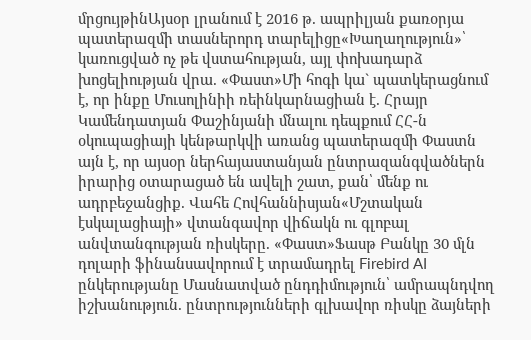մրցույթինԱյսօր լրանում է 2016 թ. ապրիլյան քառօրյա պատերազմի տասներորդ տարելիցը«Խաղաղություն»՝ կառուցված ոչ թե վստահության, այլ փոխադարձ խոցելիության վրա. «Փաստ»Մի հոգի կա` պատկերացնում է, որ ինքը Մուսոլինիի ռեինկարնացիան է. Հրայր Կամենդատյան Փաշինյանի մնալու դեպքում ՀՀ-ն օկուպացիայի կենթարկվի առանց պատերազմի Փաստն այն է, որ այսօր ներհայաստանյան ընտրազանգվածներն իրարից օտարացած են ավելի շատ, քան՝ մենք ու ադրբեջանցիք. Վահե Հովհաննիսյան«Մշտական էսկալացիայի» վտանգավոր վիճակն ու գլոբալ անվտանգության ռիսկերը. «Փաստ»Ֆասթ Բանկը 30 մլն դոլարի ֆինանսավորում է տրամադրել Firebird AI ընկերությանը Մասնատված ընդդիմություն՝ ամրապնդվող իշխանություն. ընտրությունների գլխավոր ռիսկը ձայների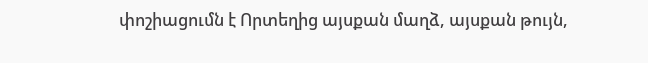փոշիացումն է Որտեղից այսքան մաղձ, այսքան թույն,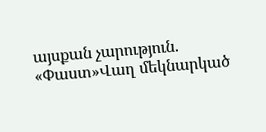այսքան չարություն. «Փաստ»Վաղ մեկնարկած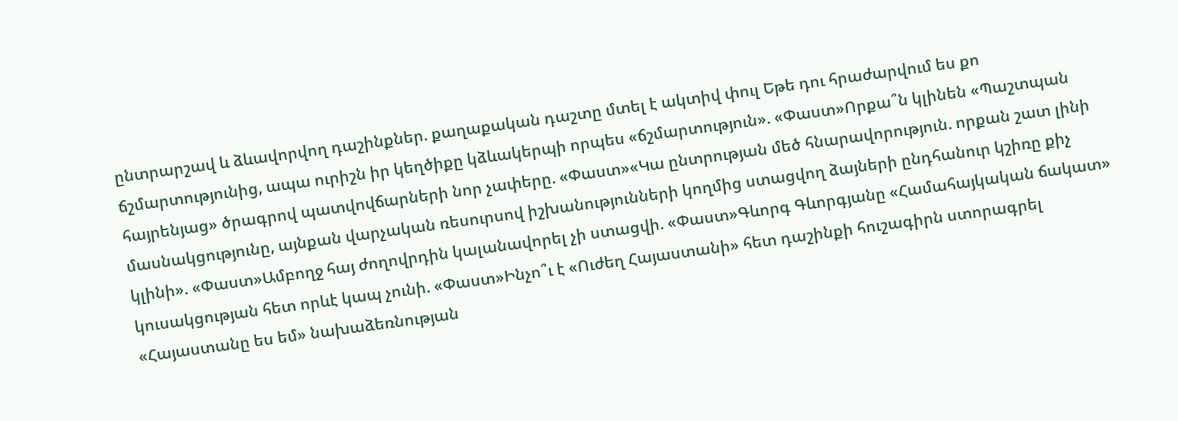ընտրարշավ և ձևավորվող դաշինքներ. քաղաքական դաշտը մտել է ակտիվ փուլ Եթե դու հրաժարվում ես քո ճշմարտությունից, ապա ուրիշն իր կեղծիքը կձևակերպի որպես «ճշմարտություն». «Փաստ»Որքա՞ն կլինեն «Պաշտպան հայրենյաց» ծրագրով պատվովճարների նոր չափերը. «Փաստ»«Կա ընտրության մեծ հնարավորություն. որքան շատ լինի մասնակցությունը, այնքան վարչական ռեսուրսով իշխանությունների կողմից ստացվող ձայների ընդհանուր կշիռը քիչ կլինի». «Փաստ»Ամբողջ հայ ժողովրդին կալանավորել չի ստացվի. «Փաստ»Գևորգ Գևորգյանը «Համահայկական ճակատ» կուսակցության հետ որևէ կապ չունի. «Փաստ»Ինչո՞ւ է «Ուժեղ Հայաստանի» հետ դաշինքի հուշագիրն ստորագրել «Հայաստանը ես եմ» նախաձեռնության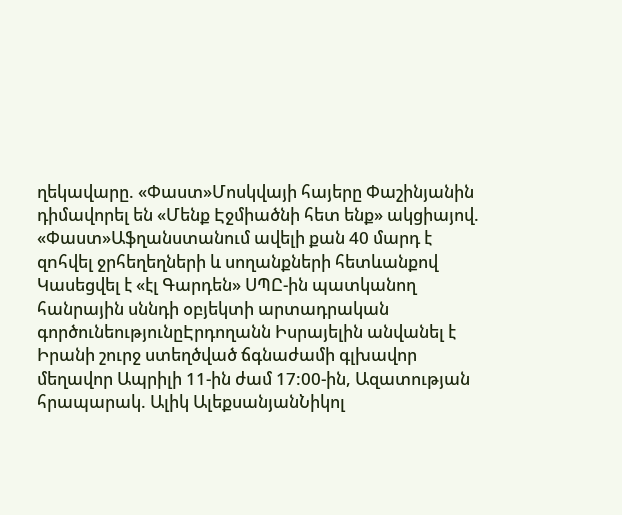ղեկավարը. «Փաստ»Մոսկվայի հայերը Փաշինյանին դիմավորել են «Մենք Էջմիածնի հետ ենք» ակցիայով. «Փաստ»Աֆղանստանում ավելի քան 40 մարդ է զnհվել ջրհեղեղների և սողանքների հետևանքով Կասեցվել է «էլ Գարդեն» ՍՊԸ-ին պատկանող հանրային սննդի օբյեկտի արտադրական գործունեությունըԷրդողանն Իսրայելին անվանել է Իրանի շուրջ ստեղծված ճգնաժամի գլխավոր մեղավոր Ապրիլի 11-ին ժամ 17:00-ին, Ազատության հրապարակ. Ալիկ ԱլեքսանյանՆիկոլ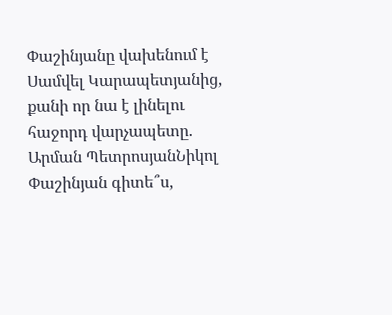Փաշինյանը վախենում է Սամվել Կարապետյանից, քանի որ նա է լինելու հաջորդ վարչապետը. Արման ՊետրոսյանՆիկոլ Փաշինյան գիտե՞ս,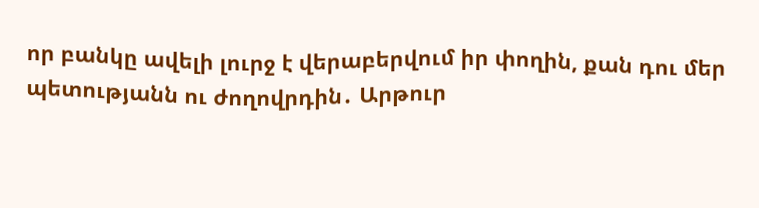որ բանկը ավելի լուրջ է վերաբերվում իր փողին, քան դու մեր պետությանն ու ժողովրդին․ Արթուր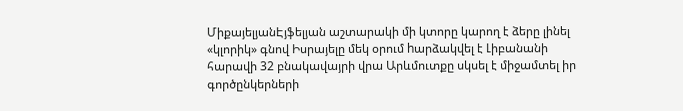ՄիքայելյանԷյֆելյան աշտարակի մի կտորը կարող է ձերը լինել «կլորիկ» գնով Իսրայելը մեկ օրում hարձակվել է Լիբանանի հարավի 32 բնակավայրի վրա Արևմուտքը սկսել է միջամտել իր գործընկերների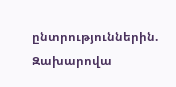ընտրություններին. Զախարովա